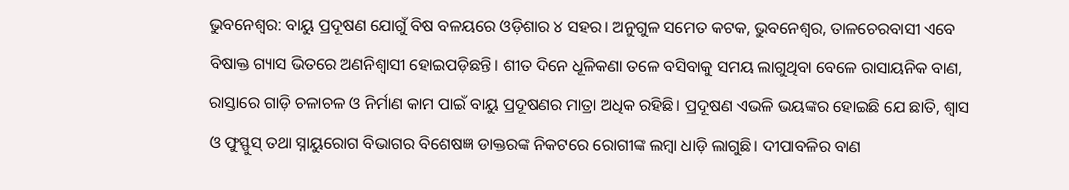ଭୁବନେଶ୍ୱର: ବାୟୁ ପ୍ରଦୂଷଣ ଯୋଗୁଁ ବିଷ ବଳୟରେ ଓଡ଼ିଶାର ୪ ସହର। ଅନୁଗୁଳ ସମେତ କଟକ, ଭୁବନେଶ୍ବର, ତାଳଚେରବାସୀ ଏବେ ବିଷାକ୍ତ ଗ୍ୟାସ ଭିତରେ ଅଣନିଶ୍ୱାସୀ ହୋଇପଡ଼ିଛନ୍ତି। ଶୀତ ଦିନେ ଧୂଳିକଣା ତଳେ ବସିବାକୁ ସମୟ ଲାଗୁଥିବା ବେଳେ ରାସାୟନିକ ବାଣ, ରାସ୍ତାରେ ଗାଡ଼ି ଚଳାଚଳ ଓ ନିର୍ମାଣ କାମ ପାଇଁ ବାୟୁ ପ୍ରଦୂଷଣର ମାତ୍ରା ଅଧିକ ରହିଛି। ପ୍ରଦୂଷଣ ଏଭଳି ଭୟଙ୍କର ହୋଇଛି ଯେ ଛାତି, ଶ୍ୱାସ ଓ ଫୁସ୍ଫୁସ୍ ତଥା ସ୍ନାୟୁରୋଗ ବିଭାଗର ବିଶେଷଜ୍ଞ ଡାକ୍ତରଙ୍କ ନିକଟରେ ରୋଗୀଙ୍କ ଲମ୍ବା ଧାଡ଼ି ଲାଗୁଛି। ଦୀପାବଳିର ବାଣ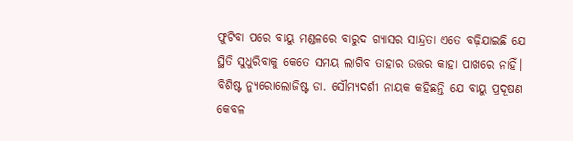ଫୁଟିବା ପରେ ବାୟୁ ମଣ୍ଡଳରେ ବାରୁଦ ଗ୍ୟାସର ସାନ୍ଦ୍ରତା ଏତେ ବଢ଼ିଯାଇଛି ଯେ ସ୍ଥିତି ସୁଧୁରିବାକୁ କେତେ ସମୟ ଲାଗିବ ତାହାର ଉତ୍ତର କାହା ପାଖରେ ନାହିଁ।
ବିଶିଷ୍ଟ ନ୍ୟୁରୋଲୋଜିଷ୍ଟ ଡା. ସୌମ୍ୟଦର୍ଶୀ ନାୟକ କହିଛନ୍ତି ଯେ ବାୟୁ ପ୍ରଦୂଷଣ କେବଳ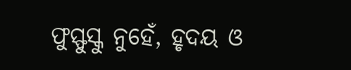ଫୁସ୍ଫୁସ୍କୁ ନୁହେଁ, ହୃଦୟ ଓ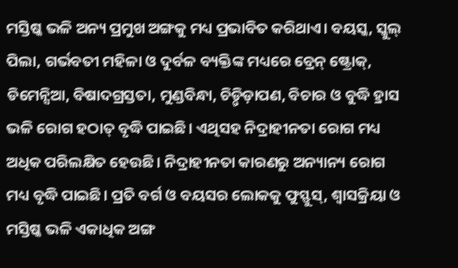ମସ୍ତିଷ୍କ ଭଳି ଅନ୍ୟ ପ୍ରମୁଖ ଅଙ୍ଗକୁ ମଧ୍ୟ ପ୍ରଭାବିତ କରିଥାଏ। ବୟସ୍କ, ସ୍କୁଲ୍ ପିଲା, ଗର୍ଭବତୀ ମହିଳା ଓ ଦୁର୍ବଳ ବ୍ୟକ୍ତିଙ୍କ ମଧ୍ୟରେ ବ୍ରେନ୍ ଷ୍ଟ୍ରୋକ୍, ଡିମେନ୍ସିଆ, ବିଷାଦଗ୍ରସ୍ତତା, ମୁଣ୍ଡବିନ୍ଧା, ଚିଡ଼୍ଚିଡ଼ାପଣ, ବିଚାର ଓ ବୁଦ୍ଧି ହ୍ରାସ ଭଳି ରୋଗ ହଠାତ୍ ବୃଦ୍ଧି ପାଇଛି। ଏଥିସହ ନିଦ୍ରାହୀନତା ରୋଗ ମଧ୍ୟ ଅଧିକ ପରିଲକ୍ଷିତ ହେଉଛି। ନିଦ୍ରାହୀନତା କାରଣରୁ ଅନ୍ୟାନ୍ୟ ରୋଗ ମଧ୍ୟ ବୃଦ୍ଧି ପାଇଛି। ପ୍ରତି ବର୍ଗ ଓ ବୟସର ଲୋକକୁ ଫୁସ୍ଫୁସ୍, ଶ୍ୱାସକ୍ରିୟା ଓ ମସ୍ତିଷ୍କ ଭଳି ଏକାଧିକ ଅଙ୍ଗ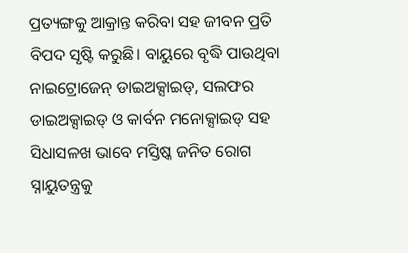ପ୍ରତ୍ୟଙ୍ଗକୁ ଆକ୍ରାନ୍ତ କରିବା ସହ ଜୀବନ ପ୍ରତି ବିପଦ ସୃଷ୍ଟି କରୁଛି। ବାୟୁରେ ବୃଦ୍ଧି ପାଉଥିବା ନାଇଟ୍ରୋଜେନ୍ ଡାଇଅକ୍ସାଇଡ୍, ସଲଫର ଡାଇଅକ୍ସାଇଡ୍ ଓ କାର୍ବନ ମନୋକ୍ସାଇଡ୍ ସହ ସିଧାସଳଖ ଭାବେ ମସ୍ତିଷ୍କ ଜନିତ ରୋଗ ସ୍ନାୟୁତନ୍ତ୍ରକୁ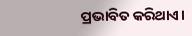ପ୍ରଭାବିତ କରିଥାଏ।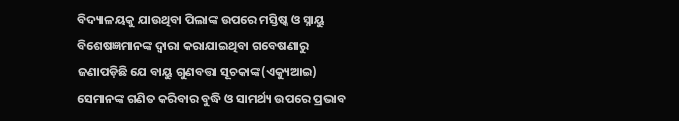ବିଦ୍ୟାଳୟକୁ ଯାଉଥିବା ପିଲାଙ୍କ ଉପରେ ମସ୍ତିଷ୍କ ଓ ସ୍ନାୟୁ ବିଶେଷଜ୍ଞମାନଙ୍କ ଦ୍ୱାରା କରାଯାଇଥିବା ଗବେଷଣାରୁ ଜଣାପଡ଼ିଛି ଯେ ବାୟୁ ଗୁଣବତ୍ତା ସୂଚକାଙ୍କ(ଏକ୍ୟୁଆଇ) ସେମାନଙ୍କ ଗଣିତ କରିବାର ବୁଦ୍ଧି ଓ ସାମର୍ଥ୍ୟ ଉପରେ ପ୍ରଭାବ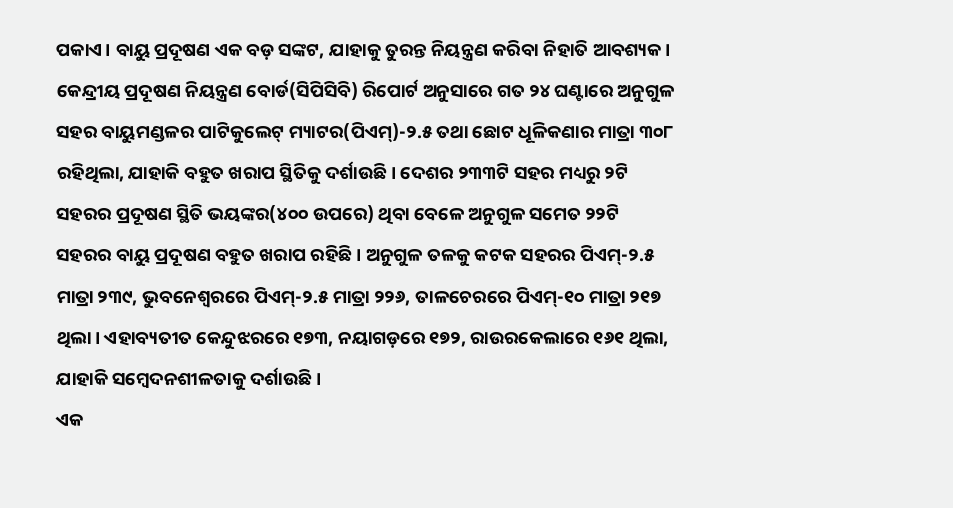ପକାଏ। ବାୟୁ ପ୍ରଦୂଷଣ ଏକ ବଡ଼ ସଙ୍କଟ, ଯାହାକୁ ତୁରନ୍ତ ନିୟନ୍ତ୍ରଣ କରିବା ନିହାତି ଆବଶ୍ୟକ।
କେନ୍ଦ୍ରୀୟ ପ୍ରଦୂଷଣ ନିୟନ୍ତ୍ରଣ ବୋର୍ଡ(ସିପିସିବି) ରିପୋର୍ଟ ଅନୁସାରେ ଗତ ୨୪ ଘଣ୍ଟାରେ ଅନୁଗୁଳ ସହର ବାୟୁମଣ୍ଡଳର ପାଟିକୁଲେଟ୍ ମ୍ୟାଟର(ପିଏମ୍)-୨.୫ ତଥା ଛୋଟ ଧୂଳିକଣାର ମାତ୍ରା ୩୦୮ ରହିଥିଲା, ଯାହାକି ବହୁତ ଖରାପ ସ୍ଥିତିକୁ ଦର୍ଶାଉଛି। ଦେଶର ୨୩୩ଟି ସହର ମଧ୍ୟରୁ ୨ଟି ସହରର ପ୍ରଦୂଷଣ ସ୍ଥିତି ଭୟଙ୍କର(୪୦୦ ଉପରେ) ଥିବା ବେଳେ ଅନୁଗୁଳ ସମେତ ୨୨ଟି ସହରର ବାୟୁ ପ୍ରଦୂଷଣ ବହୁତ ଖରାପ ରହିଛି। ଅନୁଗୁଳ ତଳକୁ କଟକ ସହରର ପିଏମ୍-୨.୫ ମାତ୍ରା ୨୩୯, ଭୁବନେଶ୍ବରରେ ପିଏମ୍-୨.୫ ମାତ୍ରା ୨୨୬, ତାଳଚେରରେ ପିଏମ୍-୧୦ ମାତ୍ରା ୨୧୭ ଥିଲା। ଏହାବ୍ୟତୀତ କେନ୍ଦୁଝରରେ ୧୭୩, ନୟାଗଡ଼ରେ ୧୭୨, ରାଉରକେଲାରେ ୧୬୧ ଥିଲା, ଯାହାକି ସମ୍ବେଦନଶୀଳତାକୁ ଦର୍ଶାଉଛି।
ଏକ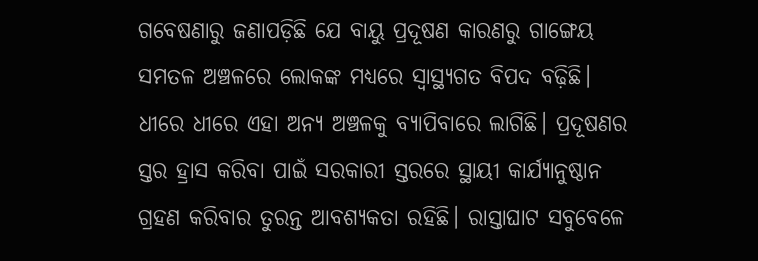ଗବେଷଣାରୁ ଜଣାପଡ଼ିଛି ଯେ ବାୟୁ ପ୍ରଦୂଷଣ କାରଣରୁ ଗାଙ୍ଗେୟ ସମତଳ ଅଞ୍ଚଳରେ ଲୋକଙ୍କ ମଧ୍ୟରେ ସ୍ୱାସ୍ଥ୍ୟଗତ ବିପଦ ବଢ଼ିଛି। ଧୀରେ ଧୀରେ ଏହା ଅନ୍ୟ ଅଞ୍ଚଳକୁ ବ୍ୟାପିବାରେ ଲାଗିଛି। ପ୍ରଦୂଷଣର ସ୍ତର ହ୍ରାସ କରିବା ପାଇଁ ସରକାରୀ ସ୍ତରରେ ସ୍ଥାୟୀ କାର୍ଯ୍ୟାନୁଷ୍ଠାନ ଗ୍ରହଣ କରିବାର ତୁରନ୍ତ ଆବଶ୍ୟକତା ରହିଛି। ରାସ୍ତାଘାଟ ସବୁବେଳେ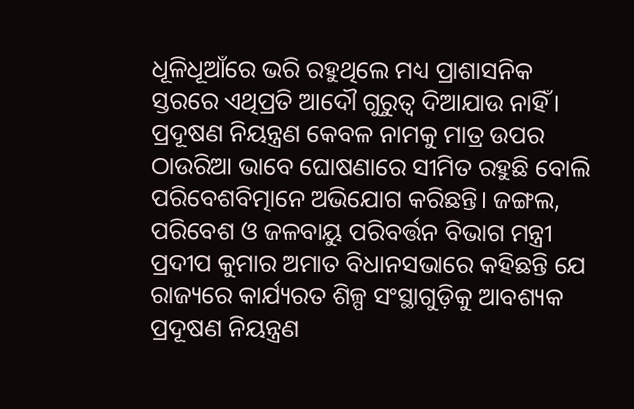ଧୂଳିଧୂଆଁରେ ଭରି ରହୁଥିଲେ ମଧ୍ୟ ପ୍ରାଶାସନିକ ସ୍ତରରେ ଏଥିପ୍ରତି ଆଦୌ ଗୁରୁତ୍ବ ଦିଆଯାଉ ନାହିଁ। ପ୍ରଦୂଷଣ ନିୟନ୍ତ୍ରଣ କେବଳ ନାମକୁ ମାତ୍ର ଉପର ଠାଉରିଆ ଭାବେ ଘୋଷଣାରେ ସୀମିତ ରହୁଛି ବୋଲି ପରିବେଶବିତ୍ମାନେ ଅଭିଯୋଗ କରିଛନ୍ତି। ଜଙ୍ଗଲ, ପରିବେଶ ଓ ଜଳବାୟୁ ପରିବର୍ତ୍ତନ ବିଭାଗ ମନ୍ତ୍ରୀ ପ୍ରଦୀପ କୁମାର ଅମାତ ବିଧାନସଭାରେ କହିଛନ୍ତି ଯେ ରାଜ୍ୟରେ କାର୍ଯ୍ୟରତ ଶିଳ୍ପ ସଂସ୍ଥାଗୁଡ଼ିକୁ ଆବଶ୍ୟକ ପ୍ରଦୂଷଣ ନିୟନ୍ତ୍ରଣ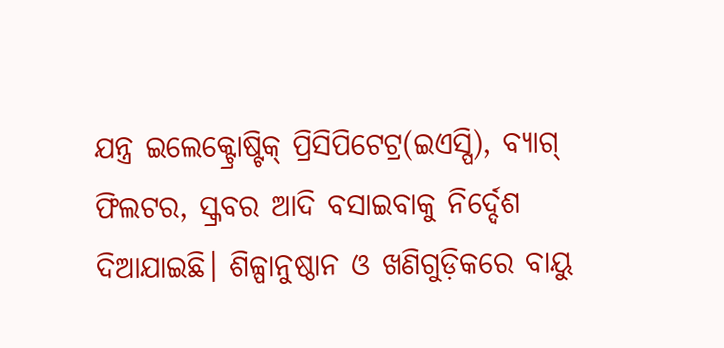ଯନ୍ତ୍ର ଇଲେକ୍ଟ୍ରୋଷ୍ଟିକ୍ ପ୍ରିସିପିଟେଟ୍ର(ଇଏସ୍ପି), ବ୍ୟାଗ୍ ଫିଲଟର, ସ୍କ୍ରବର ଆଦି ବସାଇବାକୁ ନିର୍ଦ୍ଦେଶ ଦିଆଯାଇଛି। ଶିଳ୍ପାନୁଷ୍ଠାନ ଓ ଖଣିଗୁଡ଼ିକରେ ବାୟୁ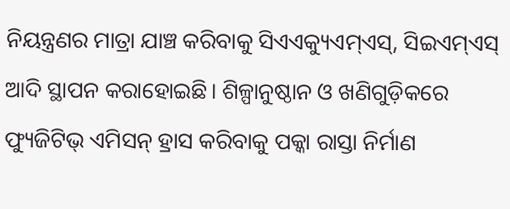ନିୟନ୍ତ୍ରଣର ମାତ୍ରା ଯାଞ୍ଚ କରିବାକୁ ସିଏଏକ୍ୟୁଏମ୍ଏସ୍, ସିଇଏମ୍ଏସ୍ ଆଦି ସ୍ଥାପନ କରାହୋଇଛି। ଶିଳ୍ପାନୁଷ୍ଠାନ ଓ ଖଣିଗୁଡ଼ିକରେ ଫ୍ୟୁଜିଟିଭ୍ ଏମିସନ୍ ହ୍ରାସ କରିବାକୁ ପକ୍କା ରାସ୍ତା ନିର୍ମାଣ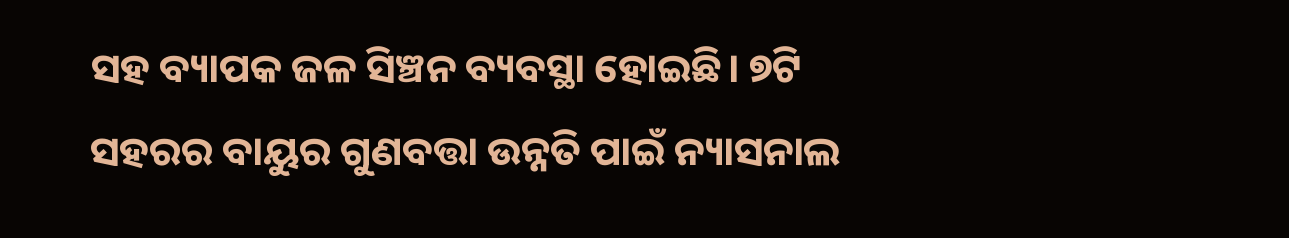ସହ ବ୍ୟାପକ ଜଳ ସିଞ୍ଚନ ବ୍ୟବସ୍ଥା ହୋଇଛି। ୭ଟି ସହରର ବାୟୁର ଗୁଣବତ୍ତା ଉନ୍ନତି ପାଇଁ ନ୍ୟାସନାଲ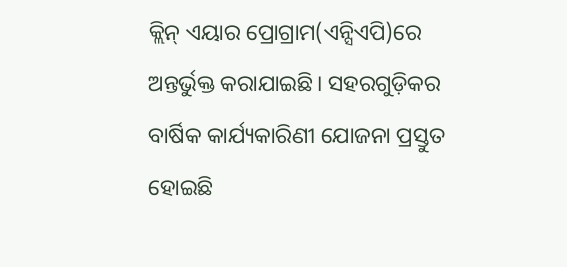କ୍ଲିନ୍ ଏୟାର ପ୍ରୋଗ୍ରାମ(ଏନ୍ସିଏପି)ରେ ଅନ୍ତର୍ଭୁକ୍ତ କରାଯାଇଛି। ସହରଗୁଡ଼ିକର ବାର୍ଷିକ କାର୍ଯ୍ୟକାରିଣୀ ଯୋଜନା ପ୍ରସ୍ତୁତ ହୋଇଛି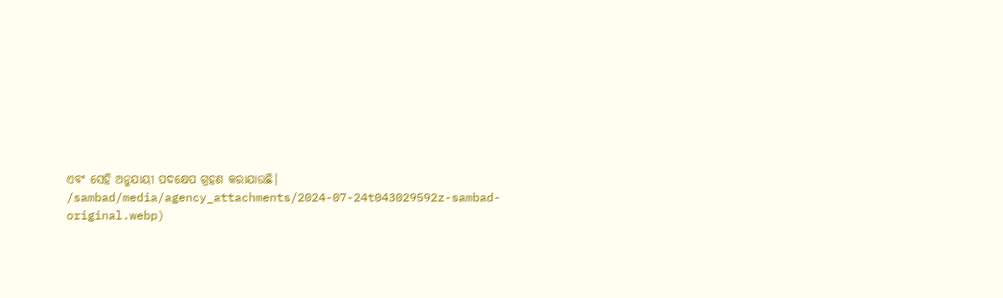ଏବଂ ସେହି ଅନୁଯାୟୀ ପଦକ୍ଷେପ ଗ୍ରହଣ କରାଯାଉଛି।
/sambad/media/agency_attachments/2024-07-24t043029592z-sambad-original.webp)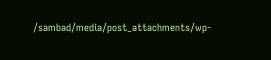/sambad/media/post_attachments/wp-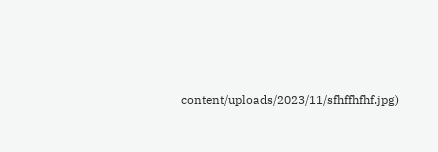content/uploads/2023/11/sfhffhfhf.jpg)